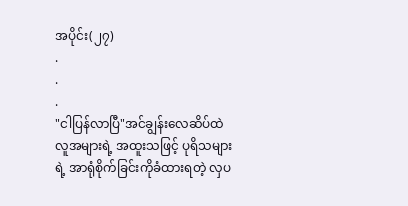အပိုင်း(၂၇)
.
.
.
"ငါပြန်လာပြီ"အင်ချွန်းလေဆိပ်ထဲ လူအများရဲ့ အထူးသဖြင့် ပုရိသများရဲ့ အာရုံစိုက်ခြင်းကိုခံထားရတဲ့ လှပ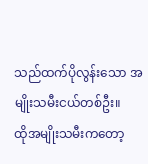သည်ထက်ပိုလွန်းသော အမျိုးသမီးငယ်တစ်ဦး။
ထိုအမျိုးသမီးကတော့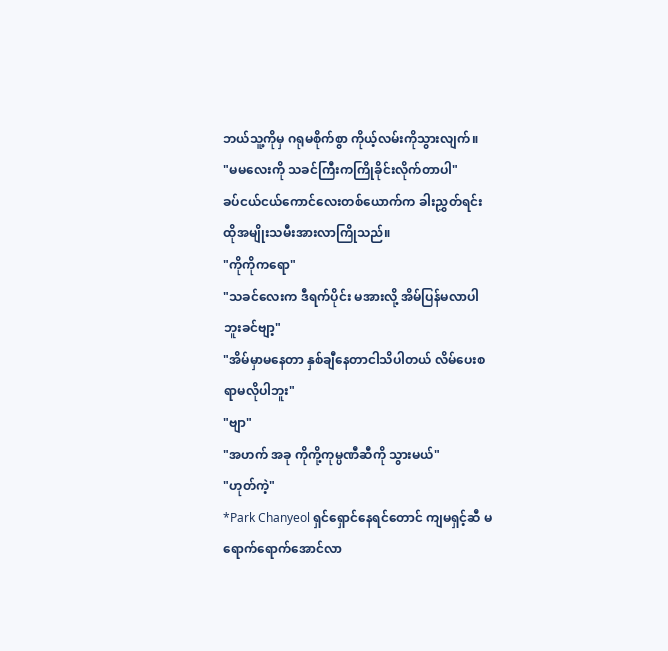ဘယ်သူ့ကိုမှ ဂရုမစိုက်စွာ ကိုယ့်လမ်းကိုသွားလျက်။
"မမလေးကို သခင်ကြီးကကြိုခိုင်းလိုက်တာပါ"
ခပ်ငယ်ငယ်ကောင်လေးတစ်ယောက်က ခါးညွှတ်ရင်း ထိုအမျိုးသမီးအားလာကြိုသည်။
"ကိုကိုကရော"
"သခင်လေးက ဒီရက်ပိုင်း မအားလို့ အိမ်ပြန်မလာပါဘူးခင်ဗျာ့"
"အိမ်မှာမနေတာ နှစ်ချီနေတာငါသိပါတယ် လိမ်ပေးစရာမလိုပါဘူး"
"ဗျာ"
"အဟက် အခု ကိုကို့ကုမ္ပဏီဆီကို သွားမယ်"
"ဟုတ်ကဲ့"
*Park Chanyeol ရှင်ရှောင်နေရင်တောင် ကျမရှင့်ဆီ မရောက်ရောက်အောင်လာ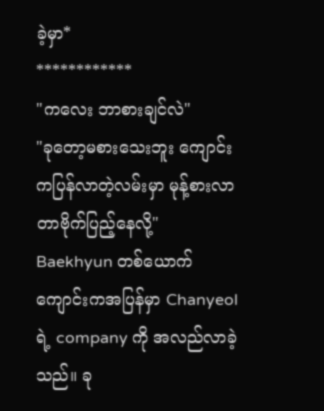ခဲ့မှာ*
************
"ကလေး ဘာစားချင်လဲ"
"ခုတော့မစားသေးဘူး ကျောင်းကပြန်လာတဲ့လမ်းမှာ မုန့်စားလာတာဗိုက်ပြည့်နေလို့"
Baekhyun တစ်ယောက် ကျောင်းကအပြန်မှာ Chanyeol ရဲ့ company ကို အလည်လာခဲ့သည်။ ခု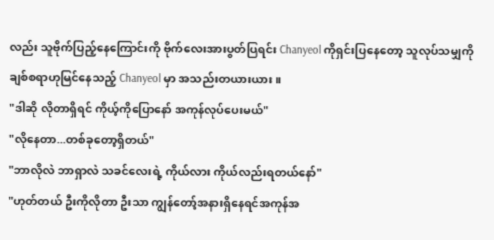လည်း သူဗိုက်ပြည့်နေကြောင်းကို ဗိုက်လေးအားပွတ်ပြရင်း Chanyeol ကိုရှင်းပြနေတော့ သူလုပ်သမျှကို ချစ်စရာဟုမြင်နေသည့် Chanyeol မှာ အသည်းတယားယား။
"ဒါဆို လိုတာရှိရင် ကိုယ့်ကိုပြောနော် အကုန်လုပ်ပေးမယ်"
"လိုနေတာ...တစ်ခုတော့ရှိတယ်"
"ဘာလိုလဲ ဘာရှာလဲ သခင်လေးရဲ့ ကိုယ်လား ကိုယ်လည်းရတယ်နော်"
"ဟုတ်တယ် ဦးကိုလိုတာ ဦးသာ ကျွန်တော့်အနားရှိနေရင်အကုန်အ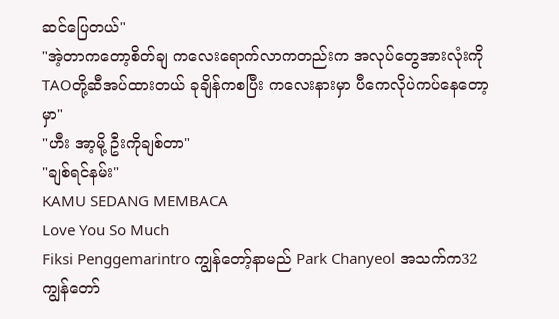ဆင်ပြေတယ်"
"အဲ့တာကတော့စိတ်ချ ကလေးရောက်လာကတည်းက အလုပ်တွေအားလုံးကို TAOတို့ဆီအပ်ထားတယ် ခုချိန်ကစပြီး ကလေးနားမှာ ပီကေလိုပဲကပ်နေတော့မှာ"
"ဟီး အာ့မို့ ဦးကိုချစ်တာ"
"ချစ်ရင်နမ်း"
KAMU SEDANG MEMBACA
Love You So Much
Fiksi Penggemarintro ကျွန်တော့်နာမည် Park Chanyeol အသက်က32 ကျွန်တော်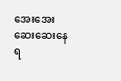အေးအေးဆေးဆေးနေရ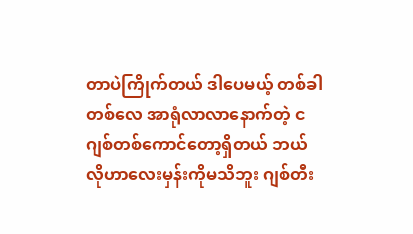တာပဲကြိုက်တယ် ဒါပေမယ့် တစ်ခါတစ်လေ အာရုံလာလာနောက်တဲ့ ငဂျစ်တစ်ကောင်တော့ရှိတယ် ဘယ်လိုဟာလေးမှန်းကိုမသိဘူး ဂျစ်တီး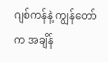ဂျစ်ကန်နဲ့ ကျွန်တော်က အချိန်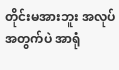တိုင်းမအားဘူး အလုပ်အတွက်ပဲ အာရုံ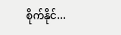စိုက်နိုင်...